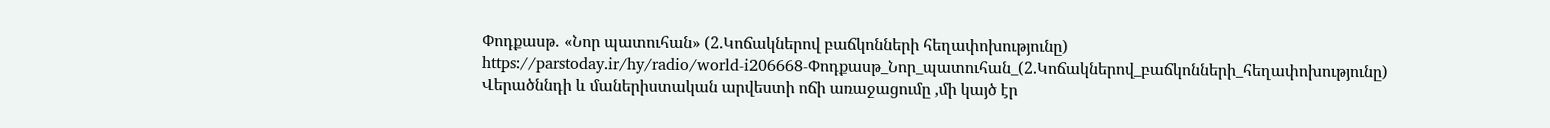Փոդքասթ․ «Նոր պատուհան» (2.Կոճակներով բաճկոնների հեղափոխությունը)
https://parstoday.ir/hy/radio/world-i206668-Փոդքասթ_Նոր_պատուհան_(2.Կոճակներով_բաճկոնների_հեղափոխությունը)
Վերածննդի և մաներիստական արվեստի ոճի առաջացումը ,մի կայծ էր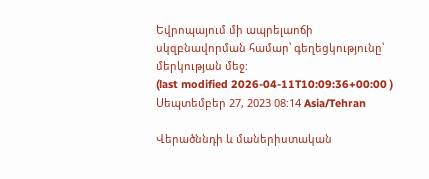Եվրոպայում մի ապրելաոճի սկզբնավորման համար՝ գեղեցկությունը՝ մերկության մեջ:
(last modified 2026-04-11T10:09:36+00:00 )
Սեպտեմբեր 27, 2023 08:14 Asia/Tehran

Վերածննդի և մաներիստական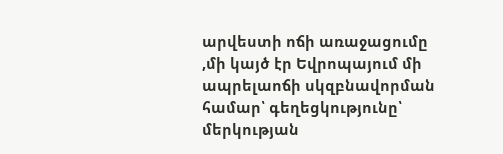արվեստի ոճի առաջացումը ,մի կայծ էր Եվրոպայում մի ապրելաոճի սկզբնավորման համար՝ գեղեցկությունը՝ մերկության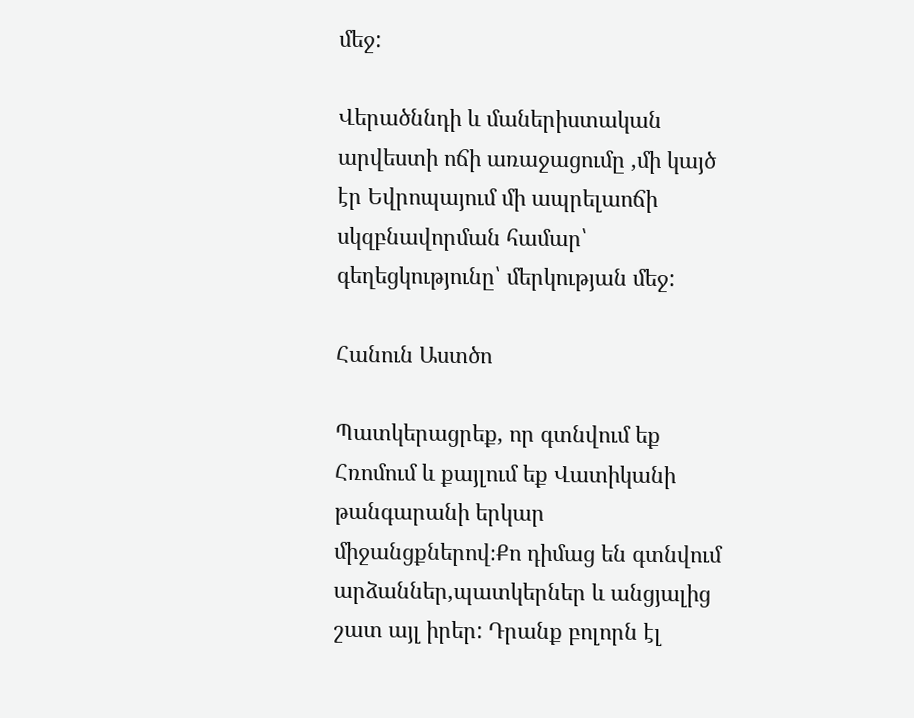մեջ:

Վերածննդի և մաներիստական արվեստի ոճի առաջացումը ,մի կայծ էր Եվրոպայում մի ապրելաոճի սկզբնավորման համար՝ գեղեցկությունը՝ մերկության մեջ:

Հանուն Աստծո

Պատկերացրեք, որ գտնվում եք Հռոմում և քայլում եք Վատիկանի թանգարանի երկար միջանցքներով։Քո դիմաց են գտնվում արձաններ,պատկերներ և անցյալից շատ այլ իրեր: Դրանք բոլորն էլ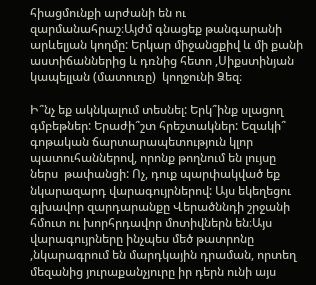հիացմունքի արժանի են ու զարմանահրաշ։Այժմ գնացեք թանգարանի արևելյան կողմը: Երկար միջանցքիվ և մի քանի աստիճաններից և դռնից հետո ,Սիքստինյան կապելլան (մատուռը)  կողջունի Ձեզ։

Ի՞նչ եք ակնկալում տեսնել: Երկ՞ինք սլացող  գմբեթներ: Երաժի՞շտ հրեշտակներ: Եզակի՞ գոթական ճարտարապետություն կլոր պատուհաններով, որոնք թողնում են լույսը ներս  թափանցի: Ոչ, դուք պարփակված եք նկարազարդ վարագույրներով: Այս եկեղեցու գլխավոր զարդարանքը Վերածննդի շրջանի հմուտ ու խորհրդավոր մոտիվներն են։Այս վարագույրները ինչպես մեծ թատրոնը ,նկարագրում են մարդկային դրաման, որտեղ մեզանից յուրաքանչյուրը իր դերն ունի այս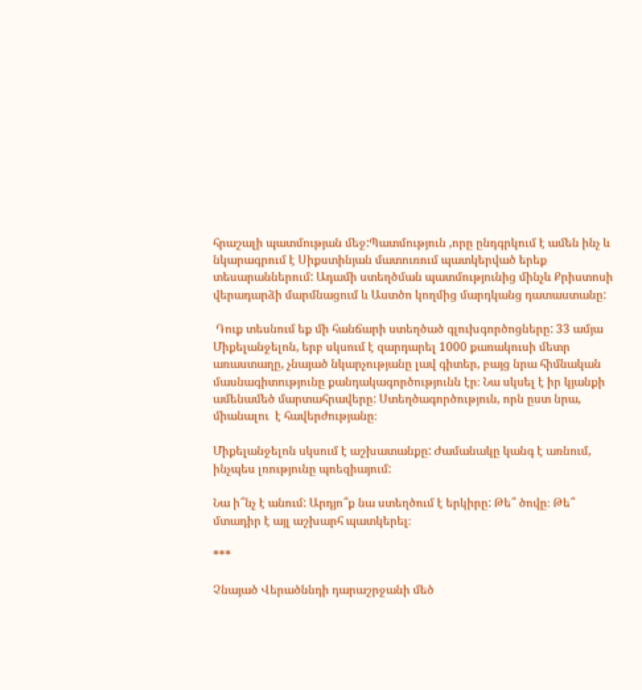հրաշալի պատմության մեջ:Պատմություն ,որը ընդգրկում է ամեն ինչ և նկարագրում է Սիքստինյան մատուռում պատկերված երեք տեսարաններում: Ադամի ստեղծման պատմությունից մինչև Քրիստոսի վերադարձի մարմնացում և Աստծո կողմից մարդկանց դատաստանը:

 Դուք տեսնում եք մի հանճարի ստեղծած գլուխգործոցները: 33 ամյա Միքելանջելոն, երբ սկսում է զարդարել 1000 քառակուսի մետր առաստաղը, չնայած նկարչությանը լավ գիտեր, բայց նրա հիմնական մասնագիտությունը քանդակագործությունն էր։ Նա սկսել է իր կյանքի ամենամեծ մարտահրավերը: Ստեղծագործություն, որն ըստ նրա, միանալու  է հավերժությանը։

Միքելանջելոն սկսում է աշխատանքը: Ժամանակը կանգ է առնում, ինչպես լռությունը պոեզիայում:

Նա ի՞նչ է անում: Արդյո՞ք նա ստեղծում է երկիրը: Թե՞ ծովը։ Թե՞ մտադիր է այլ աշխարհ պատկերել։

***

Չնայած Վերածննդի դարաշրջանի մեծ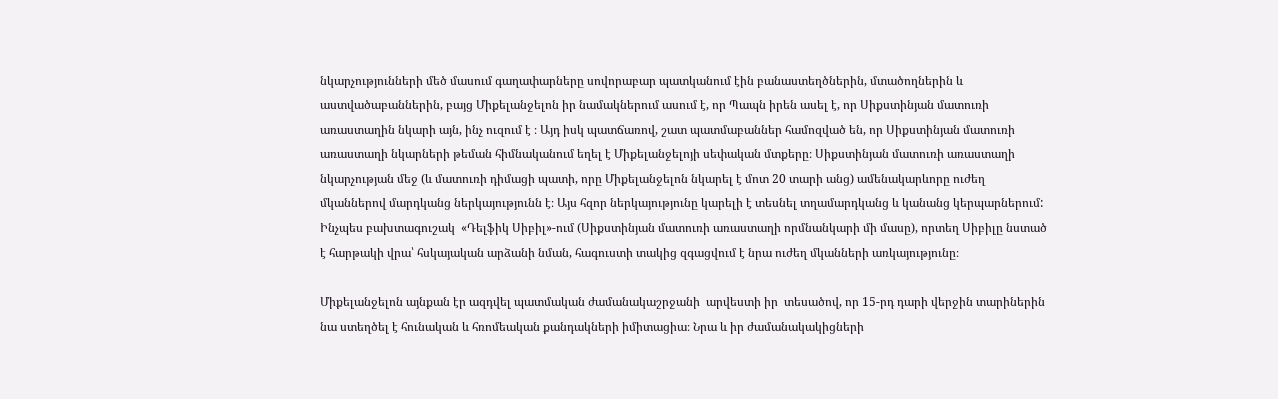նկարչությունների մեծ մասում գաղափարները սովորաբար պատկանում էին բանաստեղծներին, մտածողներին և աստվածաբաններին, բայց Միքելանջելոն իր նամակներում ասում է, որ Պապն իրեն ասել է, որ Սիքստինյան մատուռի  առաստաղին նկարի այն, ինչ ուզում է ։ Այդ իսկ պատճառով, շատ պատմաբաններ համոզված են, որ Սիքստինյան մատուռի առաստաղի նկարների թեման հիմնականում եղել է Միքելանջելոյի սեփական մտքերը։ Սիքստինյան մատուռի առաստաղի նկարչության մեջ (և մատուռի դիմացի պատի, որը Միքելանջելոն նկարել է մոտ 20 տարի անց) ամենակարևորը ուժեղ մկաններով մարդկանց ներկայությունն է։ Այս հզոր ներկայությունը կարելի է տեսնել տղամարդկանց և կանանց կերպարներում: Ինչպես բախտագուշակ  «Դելֆիկ Սիբիլ»-ում (Սիքստինյան մատուռի առաստաղի որմնանկարի մի մասը), որտեղ Սիբիլը նստած է հարթակի վրա՝ հսկայական արձանի նման, հագուստի տակից զգացվում է նրա ուժեղ մկանների առկայությունը։

Միքելանջելոն այնքան էր ազդվել պատմական ժամանակաշրջանի  արվեստի իր  տեսածով, որ 15-րդ դարի վերջին տարիներին նա ստեղծել է հունական և հռոմեական քանդակների իմիտացիա։ Նրա և իր ժամանակակիցների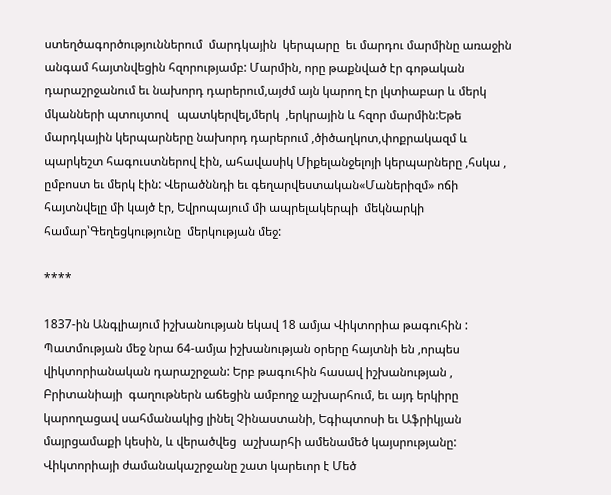ստեղծագործություններում  մարդկային  կերպարը  եւ մարդու մարմինը առաջին անգամ հայտնվեցին հզորությամբ: Մարմին, որը թաքնված էր գոթական դարաշրջանում եւ նախորդ դարերում,այժմ այն կարող էր լկտիաբար և մերկ մկանների պտույտով   պատկերվել,մերկ  ,երկրային և հզոր մարմին:Եթե մարդկային կերպարները նախորդ դարերում ,ծիծաղկոտ,փոքրակազմ և պարկեշտ հագուստներով էին, ահավասիկ Միքելանջելոյի կերպարները ,հսկա , ըմբոստ եւ մերկ էին: Վերածննդի եւ գեղարվեստական«Մաներիզմ» ոճի  հայտնվելը մի կայծ էր, Եվրոպայում մի ապրելակերպի  մեկնարկի համար՝Գեղեցկությունը  մերկության մեջ:

****

1837-ին Անգլիայում իշխանության եկավ 18 ամյա Վիկտորիա թագուհին : Պատմության մեջ նրա 64-ամյա իշխանության օրերը հայտնի են ,որպես վիկտորիանական դարաշրջան: Երբ թագուհին հասավ իշխանության , Բրիտանիայի  գաղութներն աճեցին ամբողջ աշխարհում, եւ այդ երկիրը կարողացավ սահմանակից լինել Չինաստանի, Եգիպտոսի եւ Աֆրիկյան մայրցամաքի կեսին, և վերածվեց  աշխարհի ամենամեծ կայսրությանը: Վիկտորիայի ժամանակաշրջանը շատ կարեւոր է Մեծ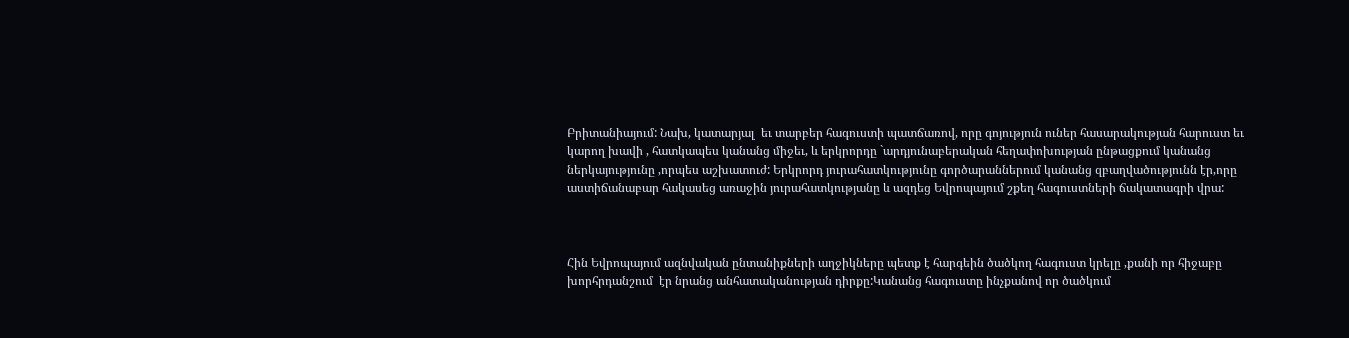Բրիտանիայում: Նախ, կատարյալ  եւ տարբեր հագուստի պատճառով, որը գոյություն ուներ հասարակության հարուստ եւ կարող խավի , հատկապես կանանց միջեւ, և երկրորդը `արդյունաբերական հեղափոխության ընթացքում կանանց ներկայությունը ,որպես աշխատուժ: Երկրորդ յուրահատկությունը գործարաններում կանանց զբաղվածությունն էր,որը աստիճանաբար հակասեց առաջին յուրահատկությանը և ազդեց Եվրոպայում շքեղ հագուստների ճակատագրի վրա:



Հին Եվրոպայում ազնվական ընտանիքների աղջիկները պետք է հարգեին ծածկող հագուստ կրելը ,քանի որ հիջաբը խորհրդանշում  էր նրանց անհատականության դիրքը:Կանանց հագուստը ինչքանով որ ծածկում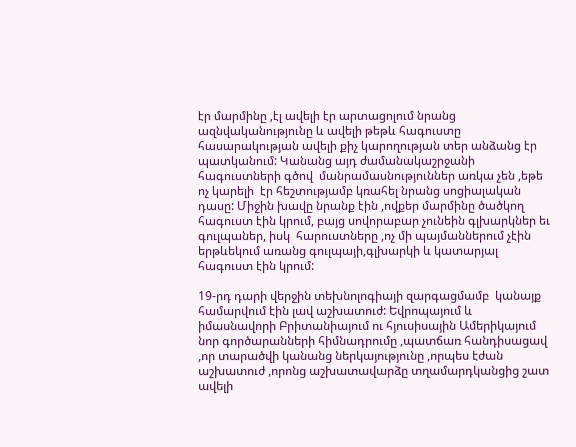էր մարմինը ,էլ ավելի էր արտացոլում նրանց ազնվականությունը և ավելի թեթև հագուստը  հասարակության ավելի քիչ կարողության տեր անձանց էր պատկանում: Կանանց այդ ժամանակաշրջանի հագուստների գծով  մանրամասնություններ առկա չեն ,եթե ոչ կարելի  էր հեշտությամբ կռահել նրանց սոցիալական դասը: Միջին խավը նրանք էին ,ովքեր մարմինը ծածկող հագուստ էին կրում, բայց սովորաբար չունեին գլխարկներ եւ գուլպաներ, իսկ  հարուստները ,ոչ մի պայմաններում չէին երթևեկում առանց գուլպայի,գլխարկի և կատարյալ հագուստ էին կրում:

19-րդ դարի վերջին տեխնոլոգիայի զարգացմամբ  կանայք համարվում էին լավ աշխատուժ: Եվրոպայում և իմասնավորի Բրիտանիայում ու հյուսիսային Ամերիկայում նոր գործարանների հիմնադրումը ,պատճառ հանդիսացավ ,որ տարածվի կանանց ներկայությունը ,որպես էժան աշխատուժ ,որոնց աշխատավարձը տղամարդկանցից շատ ավելի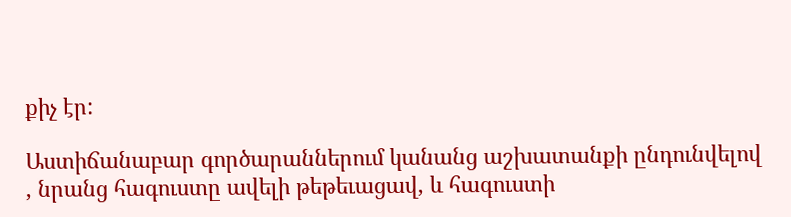քիչ էր:

Աստիճանաբար գործարաններում կանանց աշխատանքի ընդունվելով , նրանց հագուստը ավելի թեթեւացավ, և հագուստի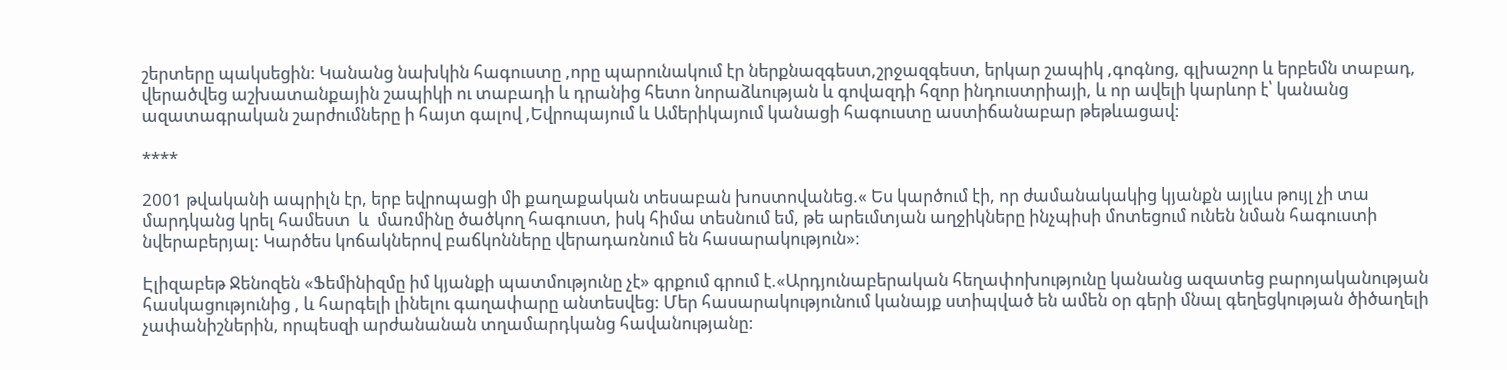շերտերը պակսեցին: Կանանց նախկին հագուստը ,որը պարունակում էր ներքնազգեստ,շրջազգեստ, երկար շապիկ ,գոգնոց, գլխաշոր և երբեմն տաբադ, վերածվեց աշխատանքային շապիկի ու տաբադի և դրանից հետո նորաձևության և գովազդի հզոր ինդուստրիայի, և որ ավելի կարևոր է՝ կանանց ազատագրական շարժումները ի հայտ գալով ,Եվրոպայում և Ամերիկայում կանացի հագուստը աստիճանաբար թեթևացավ:

****

2001 թվականի ապրիլն էր, երբ եվրոպացի մի քաղաքական տեսաբան խոստովանեց.« Ես կարծում էի, որ ժամանակակից կյանքն այլևս թույլ չի տա մարդկանց կրել համեստ  և  մառմինը ծածկող հագուստ, իսկ հիմա տեսնում եմ, թե արեւմտյան աղջիկները ինչպիսի մոտեցում ունեն նման հագուստի նվերաբերյալ: Կարծես կոճակներով բաճկոնները վերադառնում են հասարակություն»։

Էլիզաբեթ Ջենոզեն «Ֆեմինիզմը իմ կյանքի պատմությունը չէ» գրքում գրում է.«Արդյունաբերական հեղափոխությունը կանանց ազատեց բարոյականության հասկացությունից , և հարգելի լինելու գաղափարը անտեսվեց: Մեր հասարակությունում կանայք ստիպված են ամեն օր գերի մնալ գեղեցկության ծիծաղելի չափանիշներին, որպեսզի արժանանան տղամարդկանց հավանությանը: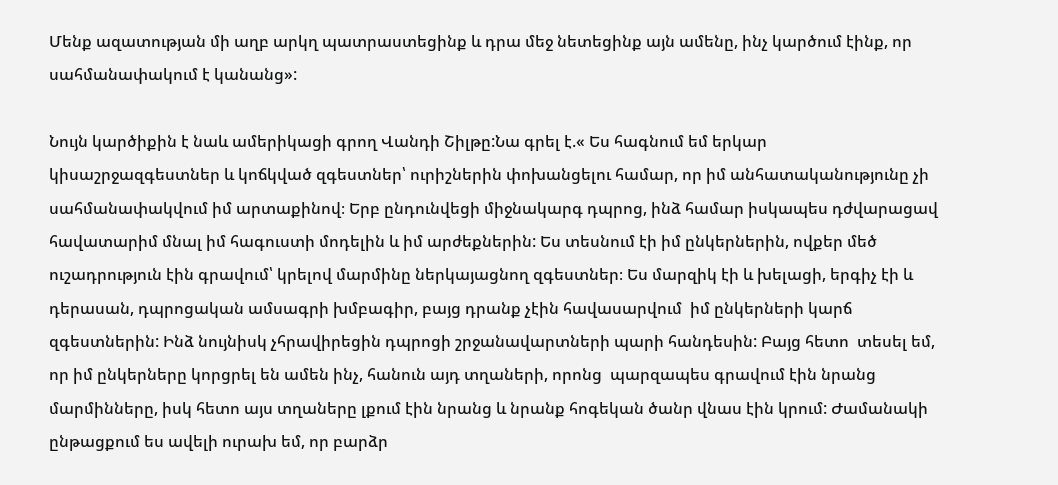Մենք ազատության մի աղբ արկղ պատրաստեցինք և դրա մեջ նետեցինք այն ամենը, ինչ կարծում էինք, որ սահմանափակում է կանանց»:

Նույն կարծիքին է նաև ամերիկացի գրող Վանդի Շիլթը:Նա գրել է.« Ես հագնում եմ երկար կիսաշրջազգեստներ և կոճկված զգեստներ՝ ուրիշներին փոխանցելու համար, որ իմ անհատականությունը չի սահմանափակվում իմ արտաքինով։ Երբ ընդունվեցի միջնակարգ դպրոց, ինձ համար իսկապես դժվարացավ հավատարիմ մնալ իմ հագուստի մոդելին և իմ արժեքներին: Ես տեսնում էի իմ ընկերներին, ովքեր մեծ ուշադրություն էին գրավում՝ կրելով մարմինը ներկայացնող զգեստներ։ Ես մարզիկ էի և խելացի, երգիչ էի և դերասան, դպրոցական ամսագրի խմբագիր, բայց դրանք չէին հավասարվում  իմ ընկերների կարճ զգեստներին: Ինձ նույնիսկ չհրավիրեցին դպրոցի շրջանավարտների պարի հանդեսին: Բայց հետո  տեսել եմ, որ իմ ընկերները կորցրել են ամեն ինչ, հանուն այդ տղաների, որոնց  պարզապես գրավում էին նրանց  մարմինները, իսկ հետո այս տղաները լքում էին նրանց և նրանք հոգեկան ծանր վնաս էին կրում: Ժամանակի ընթացքում ես ավելի ուրախ եմ, որ բարձր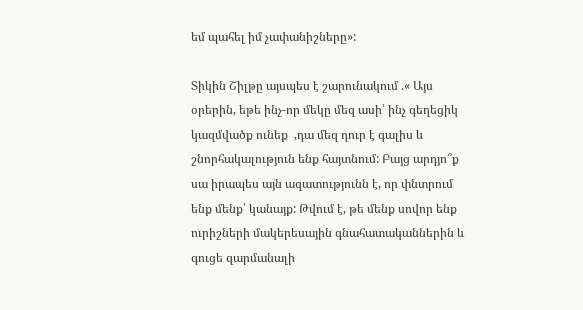եմ պահել իմ չափանիշները»:

Տիկին Շիլթը այսպես է շարունակում .« Այս օրերին, եթե ինչ-որ մեկը մեզ ասի՝ ինչ գեղեցիկ կազմվածք ունեք  ,դա մեզ դուր է գալիս և շնորհակալություն ենք հայտնում: Բայց արդյո՞ք սա իրապես այն ազատությունն է, որ փնտրում ենք մենք՝ կանայք: Թվում է, թե մենք սովոր ենք ուրիշների մակերեսային գնահատականներին և գուցե զարմանալի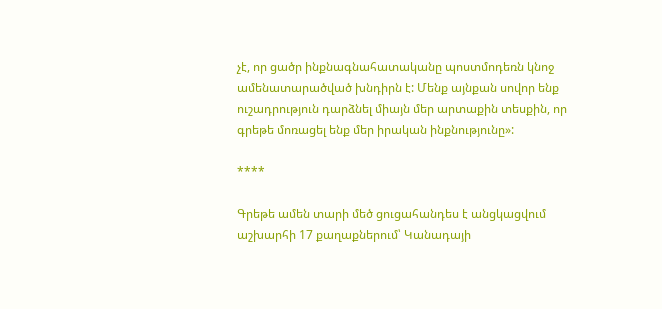չէ, որ ցածր ինքնագնահատականը պոստմոդեռն կնոջ ամենատարածված խնդիրն է: Մենք այնքան սովոր ենք ուշադրություն դարձնել միայն մեր արտաքին տեսքին, որ գրեթե մոռացել ենք մեր իրական ինքնությունը»:

****

Գրեթե ամեն տարի մեծ ցուցահանդես է անցկացվում աշխարհի 17 քաղաքներում՝ Կանադայի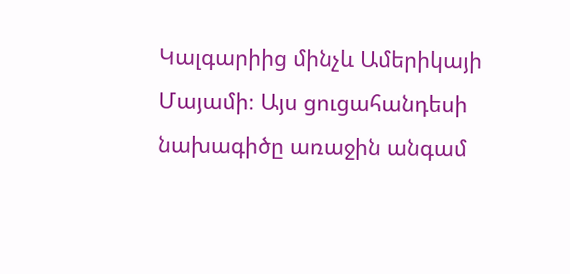Կալգարիից մինչև Ամերիկայի Մայամի։ Այս ցուցահանդեսի նախագիծը առաջին անգամ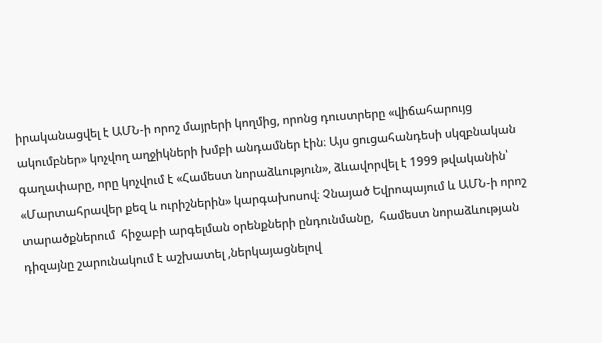իրականացվել է ԱՄՆ-ի որոշ մայրերի կողմից, որոնց դուստրերը «վիճահարույց ակումբներ» կոչվող աղջիկների խմբի անդամներ էին։ Այս ցուցահանդեսի սկզբնական գաղափարը, որը կոչվում է «Համեստ նորաձևություն», ձևավորվել է 1999 թվականին՝ «Մարտահրավեր քեզ և ուրիշներին» կարգախոսով։ Չնայած Եվրոպայում և ԱՄՆ-ի որոշ տարածքներում  հիջաբի արգելման օրենքների ընդունմանը,  համեստ նորաձևության դիզայնը շարունակում է աշխատել ,ներկայացնելով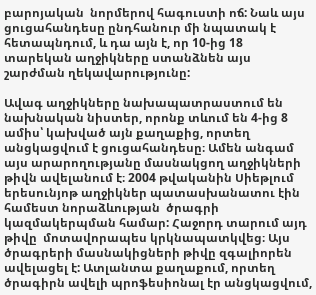բարոյական  նորմերով հագուստի ոճ: Նաև այս ցուցահանդեսը ընդհանուր մի նպատակ է հետապնդում, և դա այն է, որ 10-ից 18 տարեկան աղջիկները ստանձնեն այս շարժման ղեկավարությունը:

Ավագ աղջիկները նախապատրաստում են նախնական նիստեր, որոնք տևում են 4-ից 8 ամիս՝ կախված այն քաղաքից, որտեղ անցկացվում է ցուցահանդեսը։ Ամեն անգամ այս արարողությանը մասնակցող աղջիկների թիվն ավելանում է։ 2004 թվականին Սիեթլում երեսունյոթ աղջիկներ պատասխանատու էին համեստ նորաձևության  ծրագրի կազմակերպման համար: Հաջորդ տարում այդ թիվը  մոտավորապես կրկնապատկվեց։ Այս ծրագրերի մասնակիցների թիվը զգալիորեն ավելացել է: Ատլանտա քաղաքում, որտեղ ծրագիրն ավելի պրոֆեսիոնալ էր անցկացվում,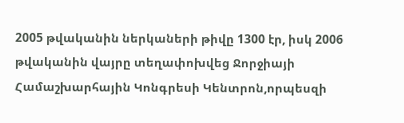2005 թվականին ներկաների թիվը 1300 էր, իսկ 2006 թվականին վայրը տեղափոխվեց Ջորջիայի Համաշխարհային Կոնգրեսի Կենտրոն,որպեսզի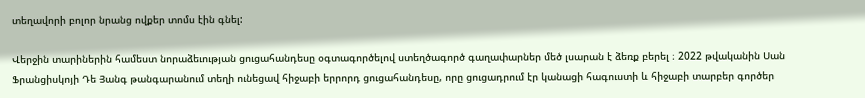տեղավորի բոլոր նրանց ովքեր տոմս էին գնել:

Վերջին տարիներին համեստ նորաձեւության ցուցահանդեսը օգտագործելով ստեղծագործ գաղափարներ մեծ լսարան է ձեռք բերել ։ 2022 թվականին Սան Ֆրանցիսկոյի Դե Յանգ թանգարանում տեղի ունեցավ հիջաբի երրորդ ցուցահանդեսը, որը ցուցադրում էր կանացի հագուստի և հիջաբի տարբեր գործեր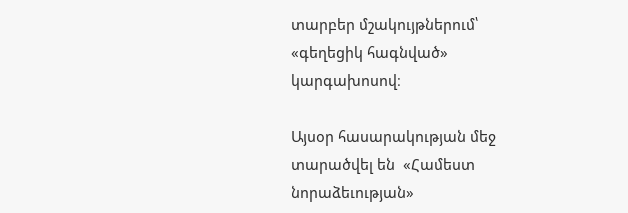տարբեր մշակույթներում՝ «գեղեցիկ հագնված» կարգախոսով։

Այսօր հասարակության մեջ տարածվել են  «Համեստ նորաձեւության»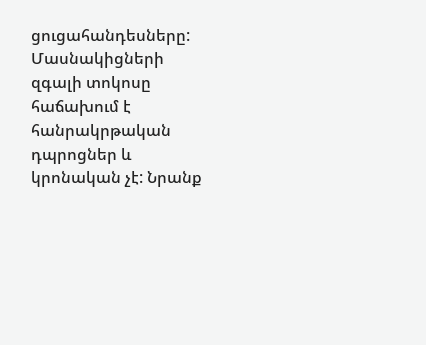ցուցահանդեսները: Մասնակիցների զգալի տոկոսը հաճախում է հանրակրթական դպրոցներ և կրոնական չէ: Նրանք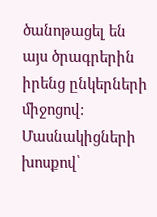ծանոթացել են այս ծրագրերին իրենց ընկերների միջոցով: Մասնակիցների խոսքով՝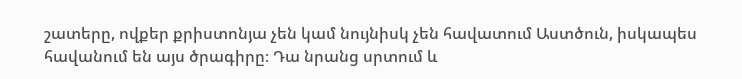շատերը, ովքեր քրիստոնյա չեն կամ նույնիսկ չեն հավատում Աստծուն, իսկապես հավանում են այս ծրագիրը։ Դա նրանց սրտում և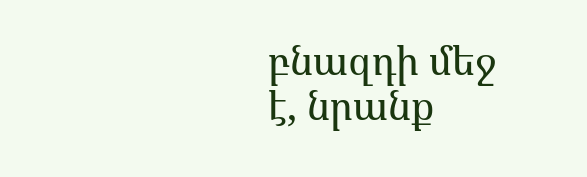բնազդի մեջ է, նրանք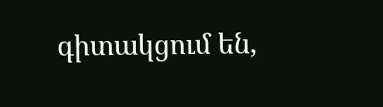գիտակցում են,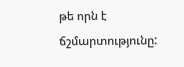թե որն է ճշմարտությունը: